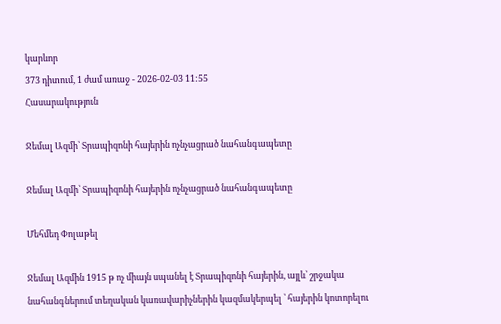կարևոր
373 դիտում, 1 ժամ առաջ - 2026-02-03 11:55
Հասարակություն

Ջեմալ Ազմի՝ Տրապիզոնի հայերին ոչնչացրած նահանգապետը

Ջեմալ Ազմի՝ Տրապիզոնի հայերին ոչնչացրած նահանգապետը

Մեհմեդ Փոլաթել

Ջեմալ Ազմին 1915 թ ոչ միայն սպանել է Տրապիզոնի հայերին, այլև՝ շրջակա նահանգներում տեղական կառավարիչներին կազմակերպել ՝ հայերին կոտորելու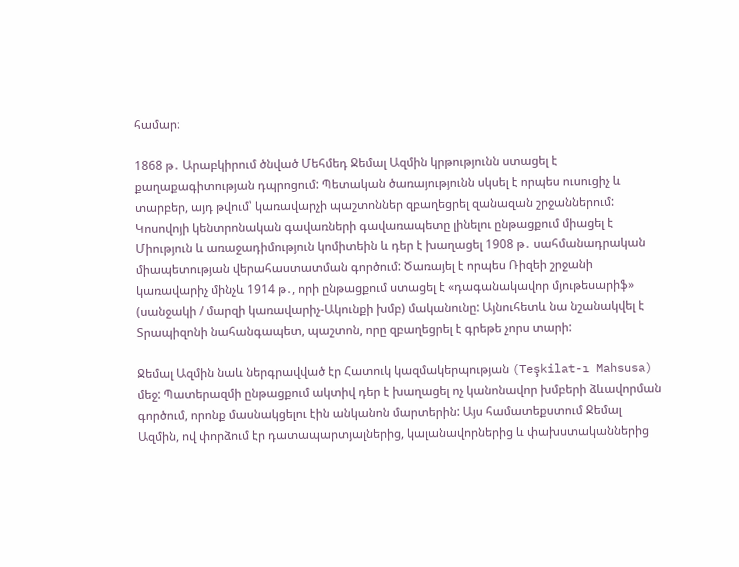համար։

1868 թ․ Արաբկիրում ծնված Մեհմեդ Ջեմալ Ազմին կրթությունն ստացել է քաղաքագիտության դպրոցում: Պետական ծառայությունն սկսել է որպես ուսուցիչ և տարբեր, այդ թվում՝ կառավարչի պաշտոններ զբաղեցրել զանազան շրջաններում: Կոսովոյի կենտրոնական գավառների գավառապետը լինելու ընթացքում միացել է Միություն և առաջադիմություն կոմիտեին և դեր է խաղացել 1908 թ․ սահմանադրական միապետության վերահաստատման գործում: Ծառայել է որպես Ռիզեի շրջանի կառավարիչ մինչև 1914 թ․, որի ընթացքում ստացել է «դագանակավոր մյութեսարիֆ» (սանջակի / մարզի կառավարիչ-Ակունքի խմբ) մականունը: Այնուհետև նա նշանակվել է Տրապիզոնի նահանգապետ, պաշտոն, որը զբաղեցրել է գրեթե չորս տարի:

Ջեմալ Ազմին նաև ներգրավված էր Հատուկ կազմակերպության (Teşkilat-ı Mahsusa) մեջ: Պատերազմի ընթացքում ակտիվ դեր է խաղացել ոչ կանոնավոր խմբերի ձևավորման գործում, որոնք մասնակցելու էին անկանոն մարտերին: Այս համատեքստում Ջեմալ Ազմին, ով փորձում էր դատապարտյալներից, կալանավորներից և փախստականներից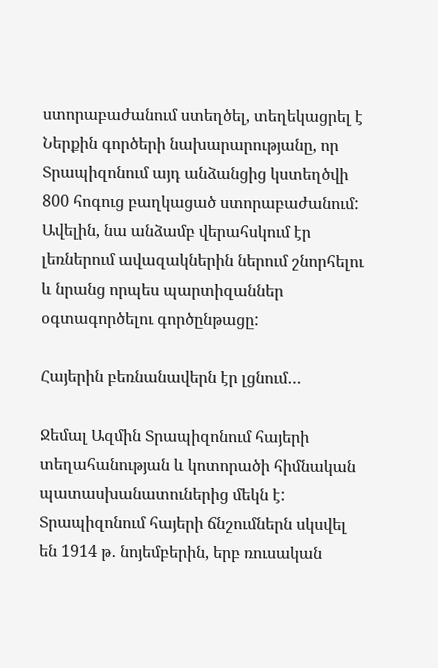ստորաբաժանում ստեղծել, տեղեկացրել է Ներքին գործերի նախարարությանը, որ Տրապիզոնում այդ անձանցից կստեղծվի 800 հոգուց բաղկացած ստորաբաժանում: Ավելին, նա անձամբ վերահսկում էր լեռներում ավազակներին ներում շնորհելու և նրանց որպես պարտիզաններ օգտագործելու գործընթացը:

Հայերին բեռնանավերն էր լցնում…

Ջեմալ Ազմին Տրապիզոնում հայերի տեղահանության և կոտորածի հիմնական պատասխանատուներից մեկն է: Տրապիզոնում հայերի ճնշումներն սկսվել են 1914 թ․ նոյեմբերին, երբ ռուսական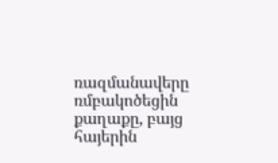ռազմանավերը ռմբակոծեցին քաղաքը, բայց հայերին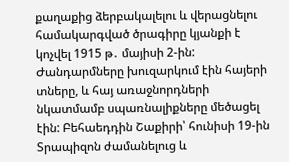քաղաքից ձերբակալելու և վերացնելու համակարգված ծրագիրը կյանքի է կոչվել 1915 թ․ մայիսի 2-ին: Ժանդարմները խուզարկում էին հայերի տները, և հայ առաջնորդների նկատմամբ սպառնալիքները մեծացել էին: Բեհաեդդին Շաքիրի՝ հունիսի 19-ին Տրապիզոն ժամանելուց և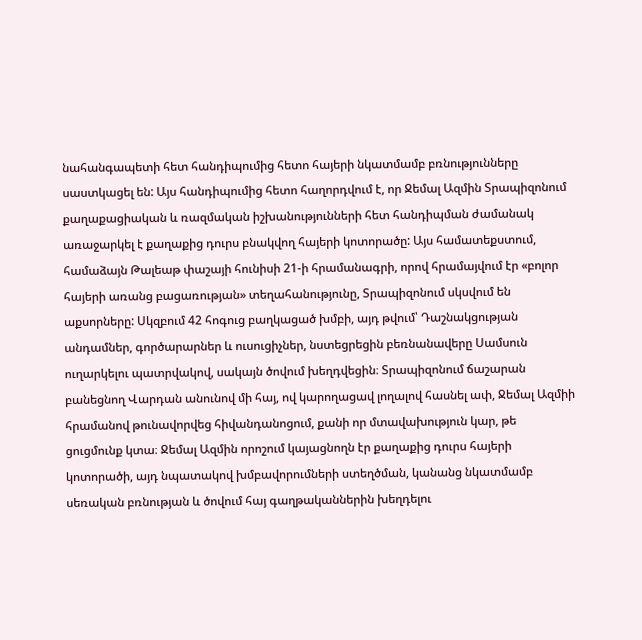նահանգապետի հետ հանդիպումից հետո հայերի նկատմամբ բռնությունները սաստկացել են: Այս հանդիպումից հետո հաղորդվում է, որ Ջեմալ Ազմին Տրապիզոնում քաղաքացիական և ռազմական իշխանությունների հետ հանդիպման ժամանակ առաջարկել է քաղաքից դուրս բնակվող հայերի կոտորածը: Այս համատեքստում, համաձայն Թալեաթ փաշայի հունիսի 21-ի հրամանագրի, որով հրամայվում էր «բոլոր հայերի առանց բացառության» տեղահանությունը, Տրապիզոնում սկսվում են աքսորները: Սկզբում 42 հոգուց բաղկացած խմբի, այդ թվում՝ Դաշնակցության անդամներ, գործարարներ և ուսուցիչներ, նստեցրեցին բեռնանավերը Սամսուն ուղարկելու պատրվակով, սակայն ծովում խեղդվեցին։ Տրապիզոնում ճաշարան բանեցնող Վարդան անունով մի հայ, ով կարողացավ լողալով հասնել ափ, Ջեմալ Ազմիի հրամանով թունավորվեց հիվանդանոցում, քանի որ մտավախություն կար, թե  ցուցմունք կտա։ Ջեմալ Ազմին որոշում կայացնողն էր քաղաքից դուրս հայերի կոտորածի, այդ նպատակով խմբավորումների ստեղծման, կանանց նկատմամբ սեռական բռնության և ծովում հայ գաղթականներին խեղդելու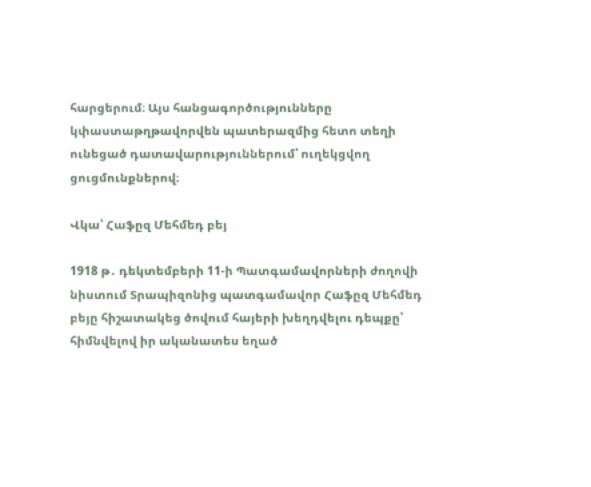հարցերում։ Այս հանցագործությունները կփաստաթղթավորվեն պատերազմից հետո տեղի ունեցած դատավարություններում՝ ուղեկցվող ցուցմունքներով։

Վկա՝ Հաֆըզ Մեհմեդ բեյ

1918 թ․ դեկտեմբերի 11-ի Պատգամավորների ժողովի նիստում Տրապիզոնից պատգամավոր Հաֆըզ Մեհմեդ բեյը հիշատակեց ծովում հայերի խեղդվելու դեպքը՝ հիմնվելով իր ականատես եղած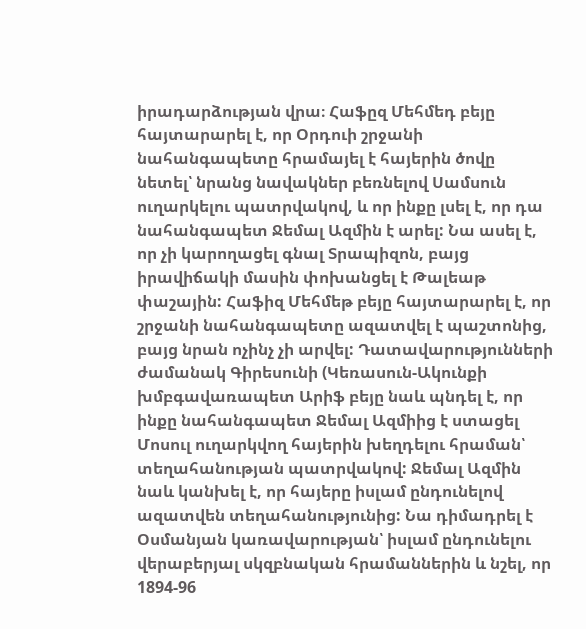իրադարձության վրա։ Հաֆըզ Մեհմեդ բեյը հայտարարել է, որ Օրդուի շրջանի նահանգապետը հրամայել է հայերին ծովը նետել՝ նրանց նավակներ բեռնելով Սամսուն ուղարկելու պատրվակով, և որ ինքը լսել է, որ դա նահանգապետ Ջեմալ Ազմին է արել: Նա ասել է, որ չի կարողացել գնալ Տրապիզոն, բայց իրավիճակի մասին փոխանցել է Թալեաթ փաշային: Հաֆիզ Մեհմեթ բեյը հայտարարել է, որ շրջանի նահանգապետը ազատվել է պաշտոնից, բայց նրան ոչինչ չի արվել: Դատավարությունների ժամանակ Գիրեսունի (Կեռասուն-Ակունքի խմբգավառապետ Արիֆ բեյը նաև պնդել է, որ ինքը նահանգապետ Ջեմալ Ազմիից է ստացել Մոսուլ ուղարկվող հայերին խեղդելու հրաման՝ տեղահանության պատրվակով: Ջեմալ Ազմին նաև կանխել է, որ հայերը իսլամ ընդունելով ազատվեն տեղահանությունից: Նա դիմադրել է Օսմանյան կառավարության՝ իսլամ ընդունելու վերաբերյալ սկզբնական հրամաններին և նշել, որ 1894-96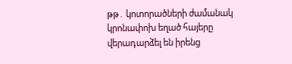թթ․ կոտորածների ժամանակ կրոնափոխ եղած հայերը վերադարձել են իրենց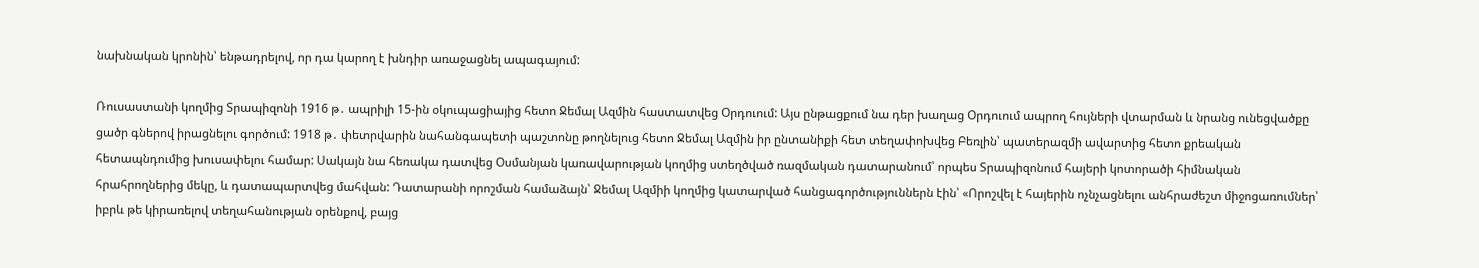նախնական կրոնին՝ ենթադրելով, որ դա կարող է խնդիր առաջացնել ապագայում:

Ռուսաստանի կողմից Տրապիզոնի 1916 թ․ ապրիլի 15-ին օկուպացիայից հետո Ջեմալ Ազմին հաստատվեց Օրդուում: Այս ընթացքում նա դեր խաղաց Օրդուում ապրող հույների վտարման և նրանց ունեցվածքը ցածր գներով իրացնելու գործում: 1918 թ․ փետրվարին նահանգապետի պաշտոնը թողնելուց հետո Ջեմալ Ազմին իր ընտանիքի հետ տեղափոխվեց Բեռլին՝ պատերազմի ավարտից հետո քրեական հետապնդումից խուսափելու համար: Սակայն նա հեռակա դատվեց Օսմանյան կառավարության կողմից ստեղծված ռազմական դատարանում՝ որպես Տրապիզոնում հայերի կոտորածի հիմնական հրահրողներից մեկը, և դատապարտվեց մահվան: Դատարանի որոշման համաձայն՝ Ջեմալ Ազմիի կողմից կատարված հանցագործություններն էին՝ «Որոշվել է հայերին ոչնչացնելու անհրաժեշտ միջոցառումներ՝ իբրև թե կիրառելով տեղահանության օրենքով, բայց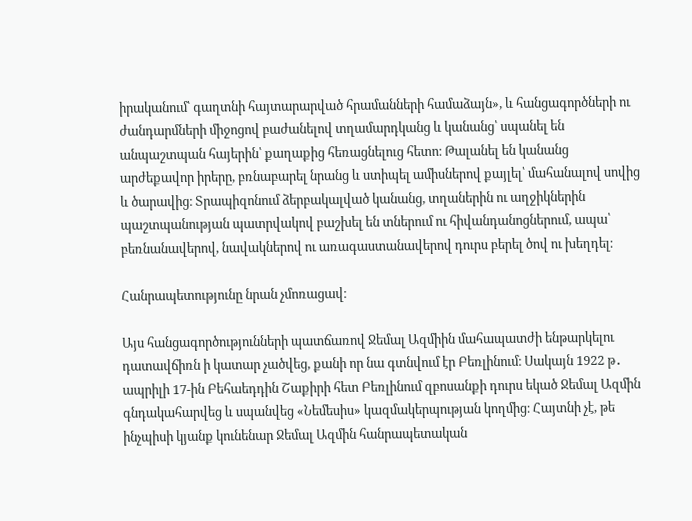իրականում՝ գաղտնի հայտարարված հրամանների համաձայն», և հանցագործների ու ժանդարմների միջոցով բաժանելով տղամարդկանց և կանանց՝ սպանել են անպաշտպան հայերին՝ քաղաքից հեռացնելուց հետո։ Թալանել են կանանց արժեքավոր իրերը, բռնաբարել նրանց և ստիպել ամիսներով քայլել՝ մահանալով սովից և ծարավից։ Տրապիզոնում ձերբակալված կանանց, տղաներին ու աղջիկներին պաշտպանության պատրվակով բաշխել են տներում ու հիվանդանոցներում, ապա՝ բեռնանավերով, նավակներով ու առագաստանավերով դուրս բերել ծով ու խեղդել։

Հանրապետությունը նրան չմոռացավ։

Այս հանցագործությունների պատճառով Ջեմալ Ազմիին մահապատժի ենթարկելու դատավճիռն ի կատար չածվեց, քանի որ նա գտնվում էր Բեռլինում։ Սակայն 1922 թ․ ապրիլի 17-ին Բեհաեդդին Շաքիրի հետ Բեռլինում զբոսանքի դուրս եկած Ջեմալ Ազմին գնդակահարվեց և սպանվեց «Նեմեսիս» կազմակերպության կողմից։ Հայտնի չէ, թե ինչպիսի կյանք կունենար Ջեմալ Ազմին հանրապետական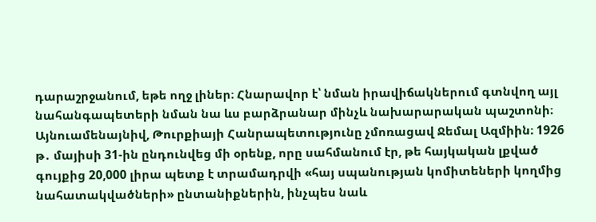դարաշրջանում, եթե ողջ լիներ։ Հնարավոր է՝ նման իրավիճակներում գտնվող այլ նահանգապետերի նման նա ևս բարձրանար մինչև նախարարական պաշտոնի։ Այնուամենայնիվ, Թուրքիայի Հանրապետությունը չմոռացավ Ջեմալ Ազմիին։ 1926 թ․ մայիսի 31-ին ընդունվեց մի օրենք, որը սահմանում էր, թե հայկական լքված գույքից 20,000 լիրա պետք է տրամադրվի «հայ սպանության կոմիտեների կողմից նահատակվածների» ընտանիքներին, ինչպես նաև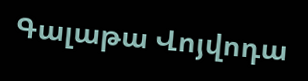Գալաթա Վոյվոդա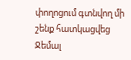փողոցում գտնվող մի շենք հատկացվեց Ջեմալ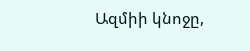Ազմիի կնոջը,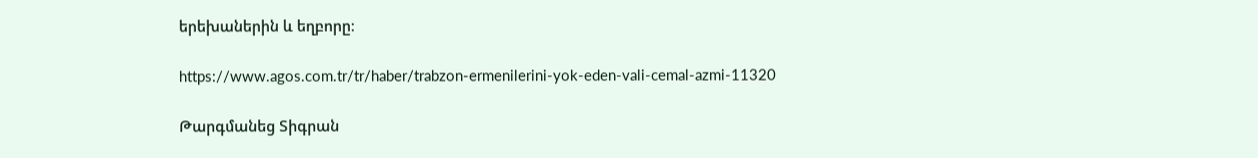երեխաներին և եղբորը։

https://www.agos.com.tr/tr/haber/trabzon-ermenilerini-yok-eden-vali-cemal-azmi-11320

Թարգմանեց Տիգրան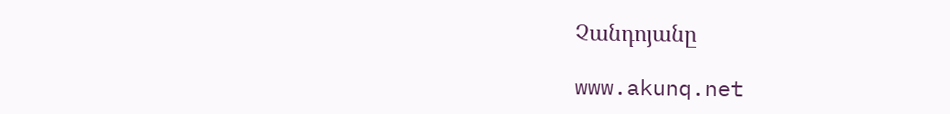Չանդոյանը

www.akunq.net